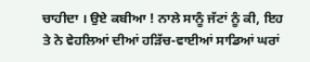ਚਾਹੀਦਾ । ਉਏ ਕਬੀਆ ! ਨਾਲੇ ਸਾਨੂੰ ਜੱਟਾਂ ਨੂੰ ਕੀ, ਇਹ ਤੇ ਨੇ ਵੇਹਲਿਆਂ ਦੀਆਂ ਹੜਿੱਚ-ਵਾਈਆਂ ਸਾਡਿਆਂ ਘਰਾਂ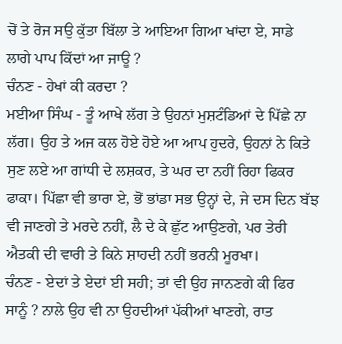ਚੋਂ ਤੇ ਰੋਜ ਸਉ ਕੁੱਤਾ ਬਿੱਲਾ ਤੇ ਆਇਆ ਗਿਆ ਖਾਂਦਾ ਏ, ਸਾਡੇ ਲਾਗੇ ਪਾਪ ਕਿੱਦਾਂ ਆ ਜਾਊ ?
ਚੰਨਣ - ਹੇਖਾਂ ਕੀ ਕਰਦਾ ?
ਮਈਆ ਸਿੰਘ - ਤੂੰ ਆਖੇ ਲੱਗ ਤੇ ਉਹਨਾਂ ਮੁਸ਼ਟੰਡਿਆਂ ਦੇ ਪਿੱਛੇ ਨਾ ਲੱਗ। ਉਹ ਤੇ ਅਜ ਕਲ ਹੋਏ ਹੋਏ ਆ ਆਪ ਹੁਦਰੇ, ਉਹਨਾਂ ਨੇ ਕਿਤੇ ਸੁਣ ਲਏ ਆ ਗਾਂਧੀ ਦੇ ਲਸ਼ਕਰ, ਤੇ ਘਰ ਦਾ ਨਹੀਂ ਰਿਹਾ ਫਿਕਰ ਫਾਕਾ। ਪਿੱਛਾ ਵੀ ਭਾਰਾ ਏ, ਭੋਂ ਭਾਂਡਾ ਸਭ ਉਨ੍ਹਾਂ ਦੇ, ਜੇ ਦਸ ਦਿਨ ਬੱਝ ਵੀ ਜਾਣਗੇ ਤੇ ਮਰਦੇ ਨਹੀਂ, ਲੈ ਦੇ ਕੇ ਛੁੱਟ ਆਉਣਗੇ, ਪਰ ਤੇਰੀ ਐਤਕੀ ਦੀ ਵਾਰੀ ਤੇ ਕਿਨੇ ਸ਼ਾਹਦੀ ਨਹੀਂ ਭਰਨੀ ਮੂਰਖਾ।
ਚੰਨਣ - ਏਦਾਂ ਤੇ ਏਦਾਂ ਈ ਸਹੀ; ਤਾਂ ਵੀ ਉਹ ਜਾਨਣਗੇ ਕੀ ਫਿਰ ਸਾਨੂੰ ? ਨਾਲੇ ਉਹ ਵੀ ਨਾ ਉਹਦੀਆਂ ਪੱਕੀਆਂ ਖਾਣਗੇ, ਰਾਤ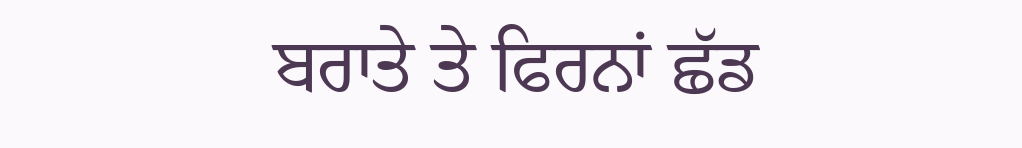ਬਰਾਤੇ ਤੇ ਫਿਰਨਾਂ ਛੱਡ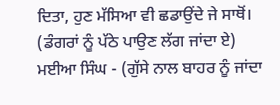ਦਿਤਾ, ਹੁਣ ਮੱਸਿਆ ਵੀ ਛਡਾਉਂਦੇ ਜੇ ਸਾਥੋਂ।
(ਡੰਗਰਾਂ ਨੂੰ ਪੱਠੇ ਪਾਉਣ ਲੱਗ ਜਾਂਦਾ ਏ)
ਮਈਆ ਸਿੰਘ - (ਗੁੱਸੇ ਨਾਲ ਬਾਹਰ ਨੂੰ ਜਾਂਦਾ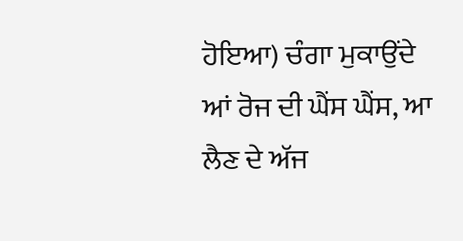ਹੋਇਆ) ਚੰਗਾ ਮੁਕਾਉਂਦੇ ਆਂ ਰੋਜ ਦੀ ਘੈਂਸ ਘੈਂਸ, ਆ ਲੈਣ ਦੇ ਅੱਜ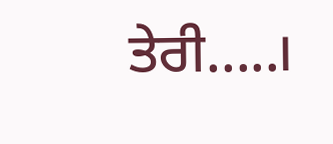ਤੇਰੀ.....।